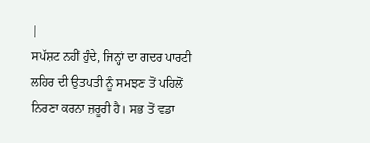|
ਸਪੱਸ਼ਟ ਨਹੀਂ ਹੁੰਦੇ, ਜਿਨ੍ਹਾਂ ਦਾ ਗਦਰ ਪਾਰਟੀ ਲਹਿਰ ਦੀ ਉਤਪਤੀ ਨੂੰ ਸਮਝਣ ਤੋਂ ਪਹਿਲੋਂ ਨਿਰਣਾ ਕਰਨਾ ਜ਼ਰੂਰੀ ਹੈ। ਸਭ ਤੋਂ ਵਡਾ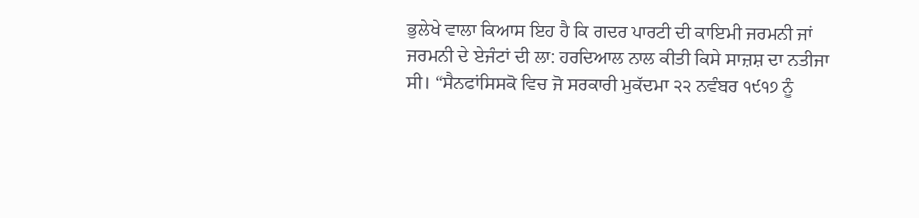ਭੁਲੇਖੇ ਵਾਲਾ ਕਿਆਸ ਇਹ ਹੈ ਕਿ ਗਦਰ ਪਾਰਟੀ ਦੀ ਕਾਇਮੀ ਜਰਮਨੀ ਜਾਂ ਜਰਮਨੀ ਦੇ ਏਜੰਟਾਂ ਦੀ ਲਾ: ਹਰਦਿਆਲ ਨਾਲ ਕੀਤੀ ਕਿਸੇ ਸਾਜ਼ਸ਼ ਦਾ ਨਤੀਜਾ ਸੀ। “ਸੈਨਫਾਂਸਿਸਕੋ ਵਿਚ ਜੋ ਸਰਕਾਰੀ ਮੁਕੱਦਮਾ ੨੨ ਨਵੰਬਰ ੧੯੧੭ ਨੂੰ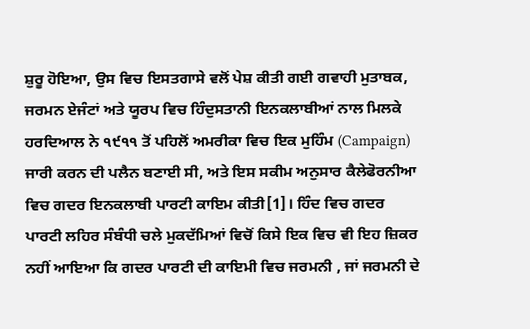ਸ਼ੁਰੂ ਹੋਇਆ, ਉਸ ਵਿਚ ਇਸਤਗਾਸੇ ਵਲੋਂ ਪੇਸ਼ ਕੀਤੀ ਗਈ ਗਵਾਹੀ ਮੁਤਾਬਕ, ਜਰਮਨ ਏਜੰਟਾਂ ਅਤੇ ਯੂਰਪ ਵਿਚ ਹਿੰਦੁਸਤਾਨੀ ਇਨਕਲਾਬੀਆਂ ਨਾਲ ਮਿਲਕੇ ਹਰਦਿਆਲ ਨੇ ੧੯੧੧ ਤੋਂ ਪਹਿਲੋਂ ਅਮਰੀਕਾ ਵਿਚ ਇਕ ਮੁਹਿੰਮ (Campaign) ਜਾਰੀ ਕਰਨ ਦੀ ਪਲੈਨ ਬਣਾਈ ਸੀ, ਅਤੇ ਇਸ ਸਕੀਮ ਅਨੁਸਾਰ ਕੈਲੇਫੋਰਨੀਆ ਵਿਚ ਗਦਰ ਇਨਕਲਾਬੀ ਪਾਰਟੀ ਕਾਇਮ ਕੀਤੀ[1]। ਹਿੰਦ ਵਿਚ ਗਦਰ ਪਾਰਟੀ ਲਹਿਰ ਸੰਬੰਧੀ ਚਲੇ ਮੁਕਦੱਮਿਆਂ ਵਿਚੋਂ ਕਿਸੇ ਇਕ ਵਿਚ ਵੀ ਇਹ ਜ਼ਿਕਰ ਨਹੀਂ ਆਇਆ ਕਿ ਗਦਰ ਪਾਰਟੀ ਦੀ ਕਾਇਮੀ ਵਿਚ ਜਰਮਨੀ , ਜਾਂ ਜਰਮਨੀ ਦੇ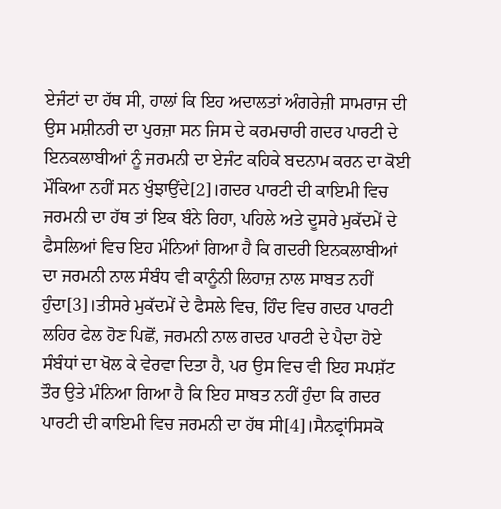ਏਜੰਟਾਂ ਦਾ ਹੱਥ ਸੀ, ਹਾਲਾਂ ਕਿ ਇਹ ਅਦਾਲਤਾਂ ਅੰਗਰੇਜ਼ੀ ਸਾਮਰਾਜ ਦੀ ਉਸ ਮਸ਼ੀਨਰੀ ਦਾ ਪੁਰਜ਼ਾ ਸਨ ਜਿਸ ਦੇ ਕਰਮਚਾਰੀ ਗਦਰ ਪਾਰਟੀ ਦੇ ਇਨਕਲਾਬੀਆਂ ਨੂੰ ਜਰਮਨੀ ਦਾ ਏਜੰਟ ਕਹਿਕੇ ਬਦਨਾਮ ਕਰਨ ਦਾ ਕੋਈ ਮੌਕਿਆ ਨਹੀਂ ਸਨ ਖੁੰਝਾਉਂਦੇ[2]।ਗਦਰ ਪਾਰਟੀ ਦੀ ਕਾਇਮੀ ਵਿਚ ਜਰਮਨੀ ਦਾ ਹੱਥ ਤਾਂ ਇਕ ਬੰਨੇ ਰਿਹਾ, ਪਹਿਲੇ ਅਤੇ ਦੂਸਰੇ ਮੁਕੱਦਮੇਂ ਦੇ ਫੈਸਲਿਆਂ ਵਿਚ ਇਹ ਮੰਨਿਆਂ ਗਿਆ ਹੈ ਕਿ ਗਦਰੀ ਇਨਕਲਾਬੀਆਂ ਦਾ ਜਰਮਨੀ ਨਾਲ ਸੰਬੰਧ ਵੀ ਕਾਨੂੰਨੀ ਲਿਹਾਜ਼ ਨਾਲ ਸਾਬਤ ਨਹੀਂ ਹੁੰਦਾ[3]।ਤੀਸਰੇ ਮੁਕੱਦਮੇਂ ਦੇ ਫੈਸਲੇ ਵਿਚ, ਹਿੰਦ ਵਿਚ ਗਦਰ ਪਾਰਟੀ ਲਹਿਰ ਫੇਲ ਹੋਣ ਪਿਛੋਂ, ਜਰਮਨੀ ਨਾਲ ਗਦਰ ਪਾਰਟੀ ਦੇ ਪੈਦਾ ਹੋਏ ਸੰਬੰਧਾਂ ਦਾ ਖੋਲ ਕੇ ਵੇਰਵਾ ਦਿਤਾ ਹੈ, ਪਰ ਉਸ ਵਿਚ ਵੀ ਇਹ ਸਪਸ਼ੱਟ ਤੌਰ ਉਤੇ ਮੰਨਿਆ ਗਿਆ ਹੈ ਕਿ ਇਹ ਸਾਬਤ ਨਹੀਂ ਹੁੰਦਾ ਕਿ ਗਦਰ ਪਾਰਟੀ ਦੀ ਕਾਇਮੀ ਵਿਚ ਜਰਮਨੀ ਦਾ ਹੱਥ ਸੀ[4]।ਸੈਨਫ੍ਰਾਂਸਿਸਕੋ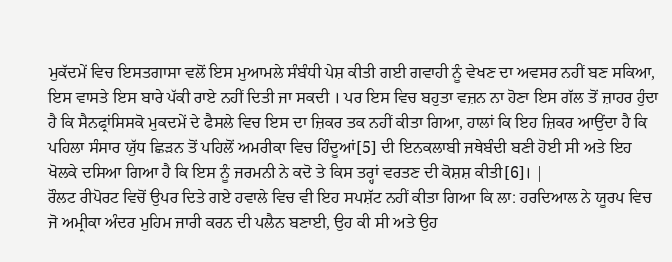ਮੁਕੱਦਮੇਂ ਵਿਚ ਇਸਤਗਾਸਾ ਵਲੋਂ ਇਸ ਮੁਆਮਲੇ ਸੰਬੰਧੀ ਪੇਸ਼ ਕੀਤੀ ਗਈ ਗਵਾਹੀ ਨੂੰ ਵੇਖਣ ਦਾ ਅਵਸਰ ਨਹੀਂ ਬਣ ਸਕਿਆ, ਇਸ ਵਾਸਤੇ ਇਸ ਬਾਰੇ ਪੱਕੀ ਰਾਏ ਨਹੀਂ ਦਿਤੀ ਜਾ ਸਕਦੀ । ਪਰ ਇਸ ਵਿਚ ਬਹੁਤਾ ਵਜ਼ਨ ਨਾ ਹੋਣਾ ਇਸ ਗੱਲ ਤੋਂ ਜ਼ਾਹਰ ਹੁੰਦਾ ਹੈ ਕਿ ਸੈਨਫ੍ਰਾਂਸਿਸਕੋ ਮੁਕਦਮੇਂ ਦੇ ਫੈਸਲੇ ਵਿਚ ਇਸ ਦਾ ਜ਼ਿਕਰ ਤਕ ਨਹੀਂ ਕੀਤਾ ਗਿਆ, ਹਾਲਾਂ ਕਿ ਇਹ ਜ਼ਿਕਰ ਆਉਂਦਾ ਹੈ ਕਿ ਪਹਿਲਾ ਸੰਸਾਰ ਯੁੱਧ ਛਿੜਨ ਤੋਂ ਪਹਿਲੋਂ ਅਮਰੀਕਾ ਵਿਚ ਹਿੰਦੂਆਂ[5] ਦੀ ਇਨਕਲਾਬੀ ਜਥੇਬੰਦੀ ਬਣੀ ਹੋਈ ਸੀ ਅਤੇ ਇਹ ਖੋਲਕੇ ਦਸਿਆ ਗਿਆ ਹੈ ਕਿ ਇਸ ਨੂੰ ਜਰਮਨੀ ਨੇ ਕਦੋ ਤੇ ਕਿਸ ਤਰ੍ਹਾਂ ਵਰਤਣ ਦੀ ਕੋਸ਼ਸ਼ ਕੀਤੀ[6]। |
ਰੌਲਟ ਰੀਪੋਰਟ ਵਿਚੋਂ ਉਪਰ ਦਿਤੇ ਗਏ ਹਵਾਲੇ ਵਿਚ ਵੀ ਇਹ ਸਪਸ਼ੱਟ ਨਹੀਂ ਕੀਤਾ ਗਿਆ ਕਿ ਲਾ: ਹਰਦਿਆਲ ਨੇ ਯੂਰਪ ਵਿਚ ਜੋ ਅਮ੍ਰੀਕਾ ਅੰਦਰ ਮੁਹਿਮ ਜਾਰੀ ਕਰਨ ਦੀ ਪਲੈਨ ਬਣਾਈ, ਉਹ ਕੀ ਸੀ ਅਤੇ ਉਹ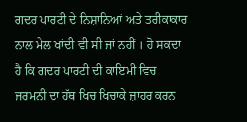ਗਦਰ ਪਾਰਟੀ ਦੇ ਨਿਸ਼ਾਨਿਆਂ ਅਤੇ ਤਰੀਕਾਕਾਰ ਨਾਲ ਮੇਲ ਖਾਂਦੀ ਵੀ ਸੀ ਜਾਂ ਨਹੀਂ । ਹੋ ਸਕਦਾ ਹੈ ਕਿ ਗਦਰ ਪਾਰਟੀ ਦੀ ਕਾਇਮੀ ਵਿਚ ਜਰਮਨੀ ਦਾ ਹੱਥ ਖਿਚ ਖਿਚਾਕੇ ਜ਼ਾਹਰ ਕਰਨ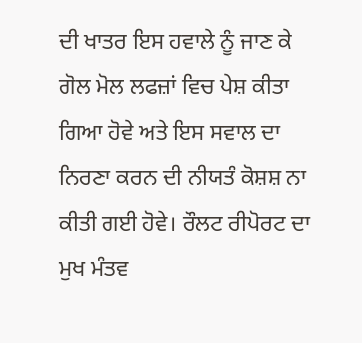ਦੀ ਖਾਤਰ ਇਸ ਹਵਾਲੇ ਨੂੰ ਜਾਣ ਕੇ ਗੋਲ ਮੋਲ ਲਫਜ਼ਾਂ ਵਿਚ ਪੇਸ਼ ਕੀਤਾ ਗਿਆ ਹੋਵੇ ਅਤੇ ਇਸ ਸਵਾਲ ਦਾ ਨਿਰਣਾ ਕਰਨ ਦੀ ਨੀਯਤੰ ਕੋਸ਼ਸ਼ ਨਾ ਕੀਤੀ ਗਈ ਹੋਵੇ। ਰੌਲਟ ਰੀਪੋਰਟ ਦਾ ਮੁਖ ਮੰਤਵ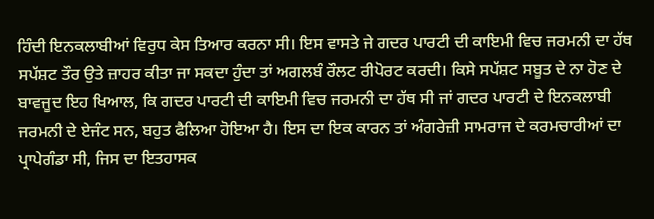ਹਿੰਦੀ ਇਨਕਲਾਬੀਆਂ ਵਿਰੁਧ ਕੇਸ ਤਿਆਰ ਕਰਨਾ ਸੀ। ਇਸ ਵਾਸਤੇ ਜੇ ਗਦਰ ਪਾਰਟੀ ਦੀ ਕਾਇਮੀ ਵਿਚ ਜਰਮਨੀ ਦਾ ਹੱਥ ਸਪੱਸ਼ਟ ਤੌਰ ਉਤੇ ਜ਼ਾਹਰ ਕੀਤਾ ਜਾ ਸਕਦਾ ਹੁੰਦਾ ਤਾਂ ਅਗਲਬੰ ਰੌਲਟ ਰੀਪੋਰਟ ਕਰਦੀ। ਕਿਸੇ ਸਪੱਸ਼ਟ ਸਬੂਤ ਦੇ ਨਾ ਹੋਣ ਦੇ ਬਾਵਜੂਦ ਇਹ ਖਿਆਲ, ਕਿ ਗਦਰ ਪਾਰਟੀ ਦੀ ਕਾਇਮੀ ਵਿਚ ਜਰਮਨੀ ਦਾ ਹੱਥ ਸੀ ਜਾਂ ਗਦਰ ਪਾਰਟੀ ਦੇ ਇਨਕਲਾਬੀ ਜਰਮਨੀ ਦੇ ਏਜੰਟ ਸਨ, ਬਹੁਤ ਫੈਲਿਆ ਹੋਇਆ ਹੈ। ਇਸ ਦਾ ਇਕ ਕਾਰਨ ਤਾਂ ਅੰਗਰੇਜ਼ੀ ਸਾਮਰਾਜ ਦੇ ਕਰਮਚਾਰੀਆਂ ਦਾ ਪ੍ਰਾਪੇਗੰਡਾ ਸੀ, ਜਿਸ ਦਾ ਇਤਹਾਸਕ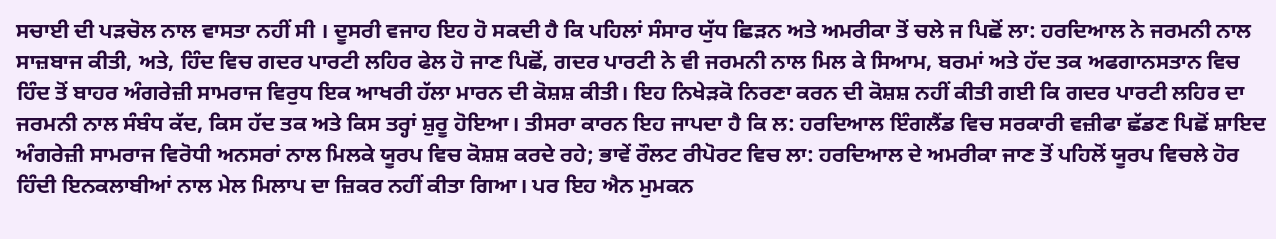ਸਚਾਈ ਦੀ ਪੜਚੋਲ ਨਾਲ ਵਾਸਤਾ ਨਹੀਂ ਸੀ । ਦੂਸਰੀ ਵਜਾਹ ਇਹ ਹੋ ਸਕਦੀ ਹੈ ਕਿ ਪਹਿਲਾਂ ਸੰਸਾਰ ਯੁੱਧ ਛਿੜਨ ਅਤੇ ਅਮਰੀਕਾ ਤੋਂ ਚਲੇ ਜ ਪਿਛੋਂ ਲਾ: ਹਰਦਿਆਲ ਨੇ ਜਰਮਨੀ ਨਾਲ ਸਾਜ਼ਬਾਜ ਕੀਤੀ, ਅਤੇ, ਹਿੰਦ ਵਿਚ ਗਦਰ ਪਾਰਟੀ ਲਹਿਰ ਫੇਲ ਹੋ ਜਾਣ ਪਿਛੋਂ, ਗਦਰ ਪਾਰਟੀ ਨੇ ਵੀ ਜਰਮਨੀ ਨਾਲ ਮਿਲ ਕੇ ਸਿਆਮ, ਬਰਮਾਂ ਅਤੇ ਹੱਦ ਤਕ ਅਫਗਾਨਸਤਾਨ ਵਿਚ ਹਿੰਦ ਤੋਂ ਬਾਹਰ ਅੰਗਰੇਜ਼ੀ ਸਾਮਰਾਜ ਵਿਰੁਧ ਇਕ ਆਖਰੀ ਹੱਲਾ ਮਾਰਨ ਦੀ ਕੋਸ਼ਸ਼ ਕੀਤੀ। ਇਹ ਨਿਖੇੜਕੋ ਨਿਰਣਾ ਕਰਨ ਦੀ ਕੋਸ਼ਸ਼ ਨਹੀਂ ਕੀਤੀ ਗਈ ਕਿ ਗਦਰ ਪਾਰਟੀ ਲਹਿਰ ਦਾ ਜਰਮਨੀ ਨਾਲ ਸੰਬੰਧ ਕੱਦ, ਕਿਸ ਹੱਦ ਤਕ ਅਤੇ ਕਿਸ ਤਰ੍ਹਾਂ ਸ਼ੁਰੂ ਹੋਇਆ। ਤੀਸਰਾ ਕਾਰਨ ਇਹ ਜਾਪਦਾ ਹੈ ਕਿ ਲ: ਹਰਦਿਆਲ ਇੰਗਲੈਂਡ ਵਿਚ ਸਰਕਾਰੀ ਵਜ਼ੀਫਾ ਛੱਡਣ ਪਿਛੋਂ ਸ਼ਾਇਦ ਅੰਗਰੇਜ਼ੀ ਸਾਮਰਾਜ ਵਿਰੋਧੀ ਅਨਸਰਾਂ ਨਾਲ ਮਿਲਕੇ ਯੂਰਪ ਵਿਚ ਕੋਸ਼ਸ਼ ਕਰਦੇ ਰਹੇ; ਭਾਵੇਂ ਰੌਲਟ ਰੀਪੋਰਟ ਵਿਚ ਲਾ: ਹਰਦਿਆਲ ਦੇ ਅਮਰੀਕਾ ਜਾਣ ਤੋਂ ਪਹਿਲੋਂ ਯੂਰਪ ਵਿਚਲੇ ਹੋਰ ਹਿੰਦੀ ਇਨਕਲਾਬੀਆਂ ਨਾਲ ਮੇਲ ਮਿਲਾਪ ਦਾ ਜ਼ਿਕਰ ਨਹੀਂ ਕੀਤਾ ਗਿਆ। ਪਰ ਇਹ ਐਨ ਮੁਮਕਨ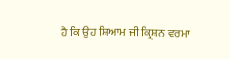ਹੈ ਕਿ ਉਹ ਸ਼ਿਆਮ ਜੀ ਕ੍ਰਿਸ਼ਨ ਵਰਮਾ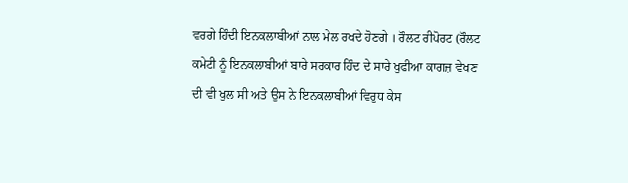ਵਰਗੇ ਹਿੰਦੀ ਇਨਕਲਾਬੀਆਂ ਨਾਲ ਮੇਲ ਰਖਦੇ ਹੋਣਗੇ । ਰੌਲਟ ਰੀਪੋਰਟ (ਰੌਲਟ ਕਮੇਟੀ ਨੂੰ ਇਨਕਲਾਬੀਆਂ ਬਾਰੇ ਸਰਕਾਰ ਹਿੰਦ ਦੇ ਸਾਰੇ ਖੁਫੀਆ ਕਾਗਜ਼ ਵੇਖਣ ਦੀ ਵੀ ਖੁਲ ਸੀ ਅਤੇ ਉਸ ਨੇ ਇਨਕਲਾਬੀਆਂ ਵਿਰੁਧ ਕੇਸ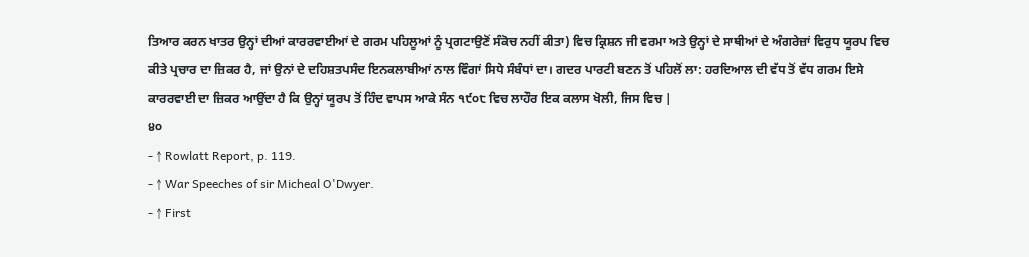ਤਿਆਰ ਕਰਨ ਖਾਤਰ ਉਨ੍ਹਾਂ ਦੀਆਂ ਕਾਰਰਵਾਈਆਂ ਦੇ ਗਰਮ ਪਹਿਲੂਆਂ ਨੂੰ ਪ੍ਰਗਟਾਉਣੋਂ ਸੰਕੋਚ ਨਹੀਂ ਕੀਤਾ) ਵਿਚ ਕ੍ਰਿਸ਼ਨ ਜੀ ਵਰਮਾ ਅਤੇ ਉਨ੍ਹਾਂ ਦੇ ਸਾਥੀਆਂ ਦੇ ਅੰਗਰੇਜ਼ਾਂ ਵਿਰੁਧ ਯੂਰਪ ਵਿਚ ਕੀਤੇ ਪ੍ਰਚਾਰ ਦਾ ਜ਼ਿਕਰ ਹੈ, ਜਾਂ ਉਨਾਂ ਦੇ ਦਹਿਸ਼ਤਪਸੰਦ ਇਨਕਲਾਬੀਆਂ ਨਾਲ ਵਿੰਗਾਂ ਸਿਧੇ ਸੰਬੰਧਾਂ ਦਾ। ਗਦਰ ਪਾਰਟੀ ਬਣਨ ਤੋਂ ਪਹਿਲੋਂ ਲਾ: ਹਰਦਿਆਲ ਦੀ ਵੱਧ ਤੋਂ ਵੱਧ ਗਰਮ ਇਸੇ ਕਾਰਰਵਾਈ ਦਾ ਜ਼ਿਕਰ ਆਉਂਦਾ ਹੈ ਕਿ ਉਨ੍ਹਾਂ ਯੂਰਪ ਤੋਂ ਹਿੰਦ ਵਾਪਸ ਆਕੇ ਸੰਨ ੧੯੦੮ ਵਿਚ ਲਾਹੌਰ ਇਕ ਕਲਾਸ ਖੋਲੀ, ਜਿਸ ਵਿਚ |
੪੦
- ↑ Rowlatt Report, p. 119.
- ↑ War Speeches of sir Micheal O'Dwyer.
- ↑ First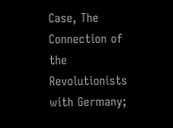Case, The Connection of the Revolutionists with Germany;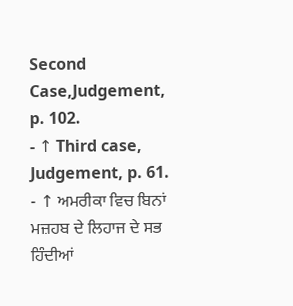Second Case,Judgement, p. 102.
- ↑ Third case, Judgement, p. 61.
- ↑ ਅਮਰੀਕਾ ਵਿਚ ਬਿਨਾਂ ਮਜ਼ਹਬ ਦੇ ਲਿਹਾਜ ਦੇ ਸਭ ਹਿੰਦੀਆਂ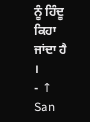ਨੂੰ ਹਿੰਦੂ ਕਿਹਾ ਜਾਂਦਾ ਹੈ ।
- ↑ San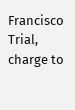Francisco Trial, charge to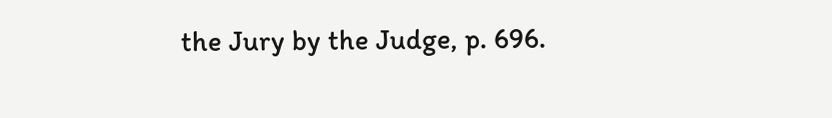the Jury by the Judge, p. 696.